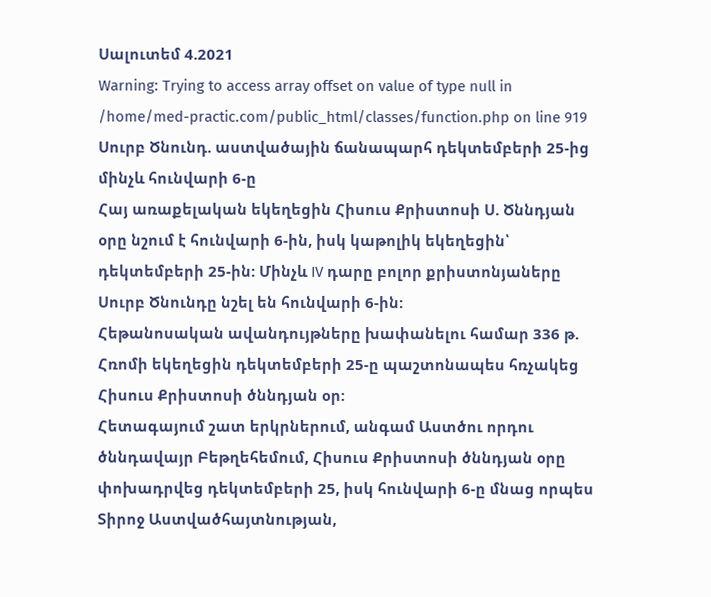Սալուտեմ 4.2021
Warning: Trying to access array offset on value of type null in /home/med-practic.com/public_html/classes/function.php on line 919
Սուրբ Ծնունդ. աստվածային ճանապարհ դեկտեմբերի 25-ից մինչև հունվարի 6-ը
Հայ առաքելական եկեղեցին Հիսուս Քրիստոսի Ս. Ծննդյան օրը նշում է հունվարի 6-ին, իսկ կաթոլիկ եկեղեցին՝ դեկտեմբերի 25-ին: Մինչև IV դարը բոլոր քրիստոնյաները Սուրբ Ծնունդը նշել են հունվարի 6-ին:
Հեթանոսական ավանդույթները խափանելու համար 336 թ. Հռոմի եկեղեցին դեկտեմբերի 25-ը պաշտոնապես հռչակեց Հիսուս Քրիստոսի ծննդյան օր:
Հետագայում շատ երկրներում, անգամ Աստծու որդու ծննդավայր Բեթղեհեմում, Հիսուս Քրիստոսի ծննդյան օրը փոխադրվեց դեկտեմբերի 25, իսկ հունվարի 6-ը մնաց որպես Տիրոջ Աստվածհայտնության,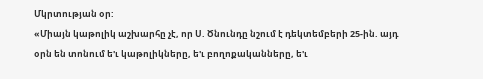Մկրտության օր:
«Միայն կաթոլիկ աշխարհը չէ, որ Ս. Ծնունդը նշում է դեկտեմբերի 25-ին. այդ օրն են տոնում ե'ւ կաթոլիկները, ե'ւ բողոքականները, ե'ւ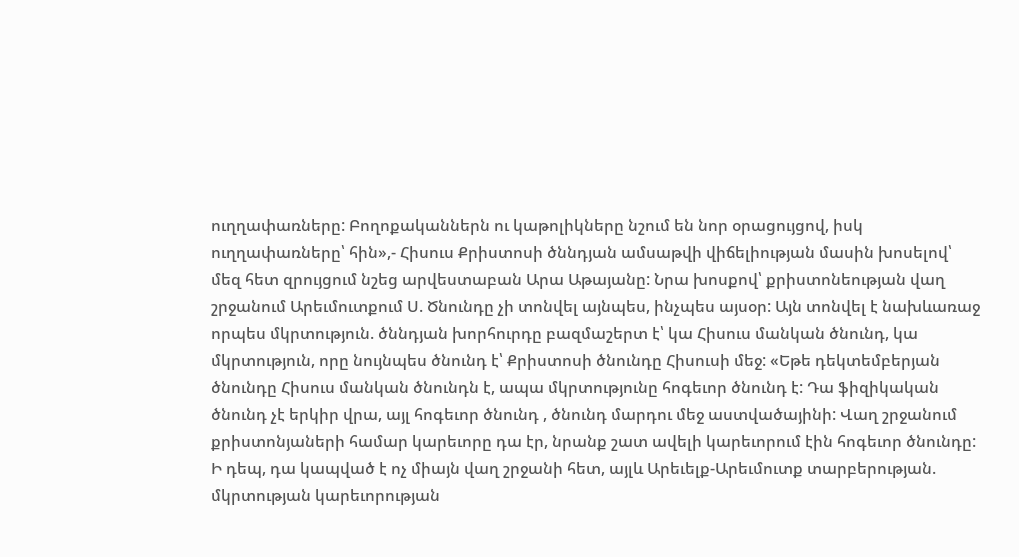ուղղափառները: Բողոքականներն ու կաթոլիկները նշում են նոր օրացույցով, իսկ ուղղափառները՝ հին»,- Հիսուս Քրիստոսի ծննդյան ամսաթվի վիճելիության մասին խոսելով՝ մեզ հետ զրույցում նշեց արվեստաբան Արա Աթայանը: Նրա խոսքով՝ քրիստոնեության վաղ շրջանում Արեւմուտքում Ս. Ծնունդը չի տոնվել այնպես, ինչպես այսօր: Այն տոնվել է նախևառաջ որպես մկրտություն. ծննդյան խորհուրդը բազմաշերտ է՝ կա Հիսուս մանկան ծնունդ, կա մկրտություն, որը նույնպես ծնունդ է՝ Քրիստոսի ծնունդը Հիսուսի մեջ: «Եթե դեկտեմբերյան ծնունդը Հիսուս մանկան ծնունդն է, ապա մկրտությունը հոգեւոր ծնունդ է: Դա ֆիզիկական ծնունդ չէ երկիր վրա, այլ հոգեւոր ծնունդ , ծնունդ մարդու մեջ աստվածայինի: Վաղ շրջանում քրիստոնյաների համար կարեւորը դա էր, նրանք շատ ավելի կարեւորում էին հոգեւոր ծնունդը: Ի դեպ, դա կապված է ոչ միայն վաղ շրջանի հետ, այլև Արեւելք-Արեւմուտք տարբերության. մկրտության կարեւորության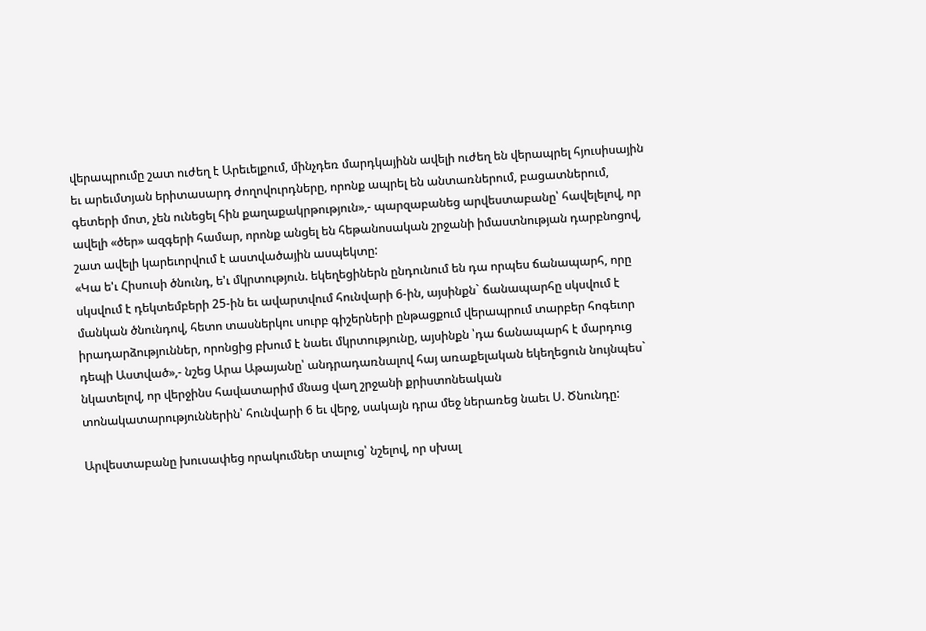վերապրումը շատ ուժեղ է Արեւելքում, մինչդեռ մարդկայինն ավելի ուժեղ են վերապրել հյուսիսային եւ արեւմտյան երիտասարդ ժողովուրդները, որոնք ապրել են անտառներում, բացատներում, գետերի մոտ, չեն ունեցել հին քաղաքակրթություն»,- պարզաբանեց արվեստաբանը՝ հավելելով, որ ավելի «ծեր» ազգերի համար, որոնք անցել են հեթանոսական շրջանի իմաստնության դարբնոցով, շատ ավելի կարեւորվում է աստվածային ասպեկտը:
«Կա ե'ւ Հիսուսի ծնունդ, ե'ւ մկրտություն. եկեղեցիներն ընդունում են դա որպես ճանապարհ, որը սկսվում է դեկտեմբերի 25-ին եւ ավարտվում հունվարի 6-ին, այսինքն` ճանապարհը սկսվում է մանկան ծնունդով, հետո տասներկու սուրբ գիշերների ընթացքում վերապրում տարբեր հոգեւոր իրադարձություններ, որոնցից բխում է նաեւ մկրտությունը, այսինքն ՝դա ճանապարհ է մարդուց դեպի Աստված»,- նշեց Արա Աթայանը՝ անդրադառնալով հայ առաքելական եկեղեցուն նույնպես` նկատելով, որ վերջինս հավատարիմ մնաց վաղ շրջանի քրիստոնեական տոնակատարություններին՝ հունվարի 6 եւ վերջ, սակայն դրա մեջ ներառեց նաեւ Ս. Ծնունդը:

Արվեստաբանը խուսափեց որակումներ տալուց՝ նշելով, որ սխալ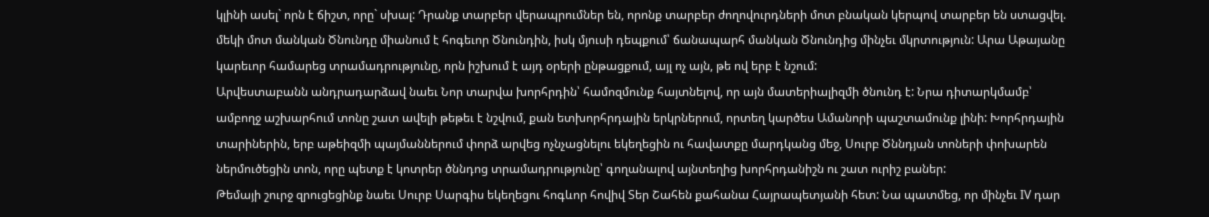կլինի ասել` որն է ճիշտ, որը` սխալ: Դրանք տարբեր վերապրումներ են, որոնք տարբեր ժողովուրդների մոտ բնական կերպով տարբեր են ստացվել. մեկի մոտ մանկան Ծնունդը միանում է հոգեւոր Ծնունդին, իսկ մյուսի դեպքում՝ ճանապարհ մանկան Ծնունդից մինչեւ մկրտություն: Արա Աթայանը կարեւոր համարեց տրամադրությունը, որն իշխում է այդ օրերի ընթացքում, այլ ոչ այն, թե ով երբ է նշում:
Արվեստաբանն անդրադարձավ նաեւ Նոր տարվա խորհրդին՝ համոզմունք հայտնելով, որ այն մատերիալիզմի ծնունդ է: Նրա դիտարկմամբ՝ ամբողջ աշխարհում տոնը շատ ավելի թեթեւ է նշվում, քան ետխորհրդային երկրներում, որտեղ կարծես Ամանորի պաշտամունք լինի: Խորհրդային տարիներին, երբ աթեիզմի պայմաններում փորձ արվեց ոչնչացնելու եկեղեցին ու հավատքը մարդկանց մեջ, Սուրբ Ծննդյան տոների փոխարեն ներմուծեցին տոն, որը պետք է կոտրեր ծննդոց տրամադրությունը՝ գողանալով այնտեղից խորհրդանիշն ու շատ ուրիշ բաներ:
Թեմայի շուրջ զրուցեցինք նաեւ Սուրբ Սարգիս եկեղեցու հոգևոր հովիվ Տեր Շահեն քահանա Հայրապետյանի հետ: Նա պատմեց, որ մինչեւ IV դար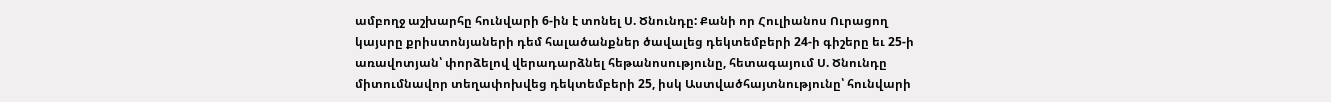ամբողջ աշխարհը հունվարի 6-ին է տոնել Ս. Ծնունդը: Քանի որ Հուլիանոս Ուրացող կայսրը քրիստոնյաների դեմ հալածանքներ ծավալեց դեկտեմբերի 24-ի գիշերը եւ 25-ի առավոտյան՝ փորձելով վերադարձնել հեթանոսությունը, հետագայում Ս. Ծնունդը միտումնավոր տեղափոխվեց դեկտեմբերի 25, իսկ Աստվածհայտնությունը՝ հունվարի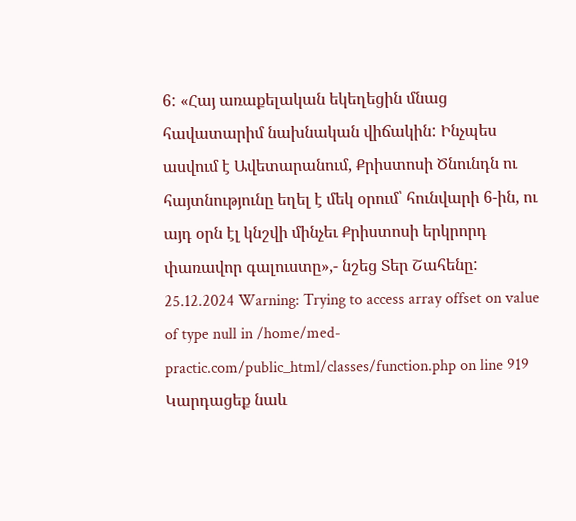6: «Հայ առաքելական եկեղեցին մնաց հավատարիմ նախնական վիճակին: Ինչպես ասվում է Ավետարանում, Քրիստոսի Ծնունդն ու հայտնությունը եղել է մեկ օրում՝ հունվարի 6-ին, ու այդ օրն էլ կնշվի մինչեւ Քրիստոսի երկրորդ փառավոր գալուստը»,- նշեց Տեր Շահենը:
25.12.2024 Warning: Trying to access array offset on value of type null in /home/med-practic.com/public_html/classes/function.php on line 919
Կարդացեք նաև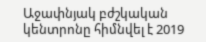Աջափնյակ բժշկական կենտրոնը հիմնվել է 2019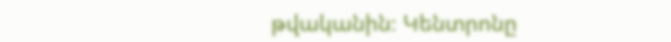թվականին։ Կենտրոնը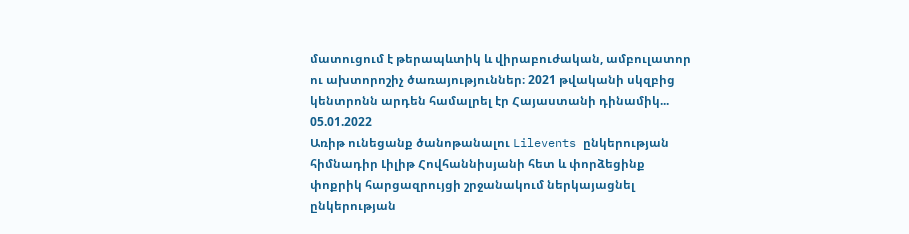մատուցում է թերապևտիկ և վիրաբուժական, ամբուլատոր ու ախտորոշիչ ծառայություններ։ 2021 թվականի սկզբից կենտրոնն արդեն համալրել էր Հայաստանի դինամիկ...
05.01.2022
Առիթ ունեցանք ծանոթանալու Lilevents ընկերության հիմնադիր Լիլիթ Հովհաննիսյանի հետ և փորձեցինք փոքրիկ հարցազրույցի շրջանակում ներկայացնել ընկերության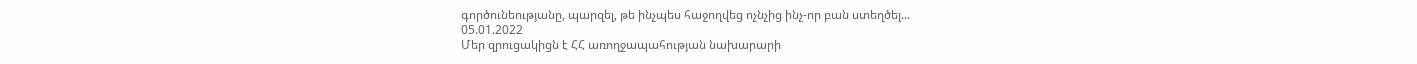գործունեությանը, պարզել, թե ինչպես հաջողվեց ոչնչից ինչ-որ բան ստեղծել...
05.01.2022
Մեր զրուցակիցն է ՀՀ առողջապահության նախարարի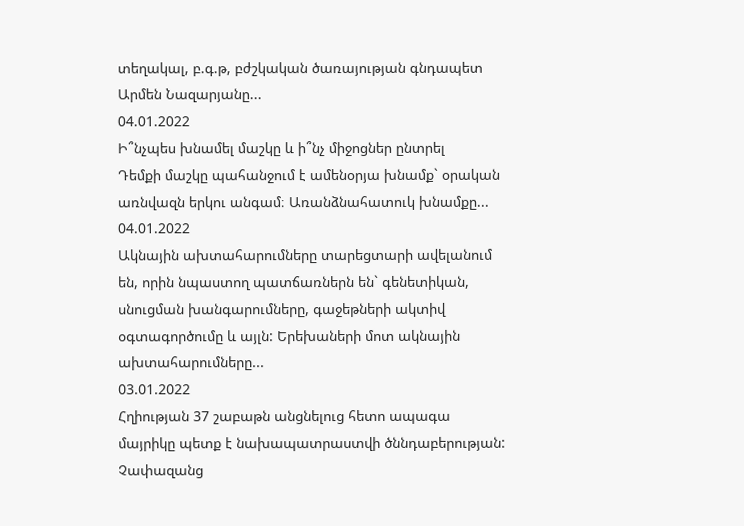տեղակալ, բ.գ.թ, բժշկական ծառայության գնդապետ Արմեն Նազարյանը...
04.01.2022
Ի՞նչպես խնամել մաշկը և ի՞նչ միջոցներ ընտրել
Դեմքի մաշկը պահանջում է ամենօրյա խնամք` օրական առնվազն երկու անգամ։ Առանձնահատուկ խնամքը...
04.01.2022
Ակնային ախտահարումները տարեցտարի ավելանում են, որին նպաստող պատճառներն են` գենետիկան, սնուցման խանգարումները, գաջեթների ակտիվ օգտագործումը և այլն: Երեխաների մոտ ակնային ախտահարումները...
03.01.2022
Հղիության 37 շաբաթն անցնելուց հետո ապագա մայրիկը պետք է նախապատրաստվի ծննդաբերության: Չափազանց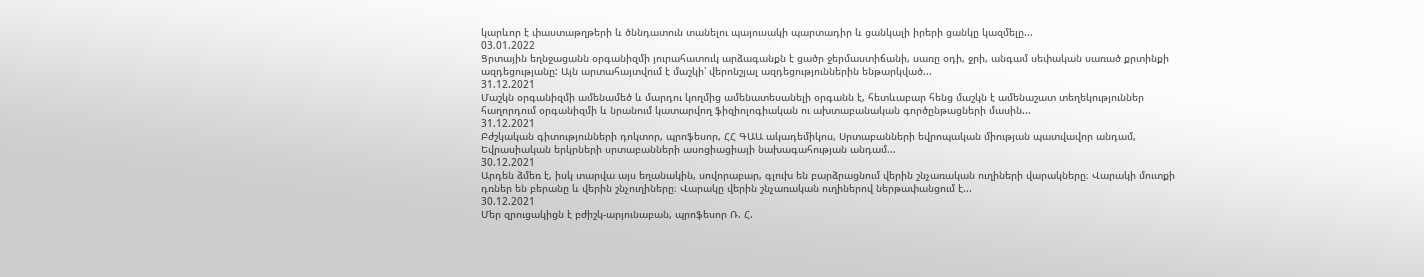կարևոր է փաստաթղթերի և ծննդատուն տանելու պայուսակի պարտադիր և ցանկալի իրերի ցանկը կազմելը...
03.01.2022
Ցրտային եղնջացանն օրգանիզմի յուրահատուկ արձագանքն է ցածր ջերմաստիճանի, սառը օդի, ջրի, անգամ սեփական սառած քրտինքի ազդեցությանը: Այն արտահայտվում է մաշկի՝ վերոնշյալ ազդեցություններին ենթարկված...
31.12.2021
Մաշկն օրգանիզմի ամենամեծ և մարդու կողմից ամենատեսանելի օրգանն է, հետևաբար հենց մաշկն է ամենաշատ տեղեկություններ հաղորդում օրգանիզմի և նրանում կատարվող ֆիզիոլոգիական ու ախտաբանական գործընթացների մասին...
31.12.2021
Բժշկական գիտությունների դոկտոր, պրոֆեսոր, ՀՀ ԳԱԱ ակադեմիկոս, Սրտաբանների եվրոպական միության պատվավոր անդամ, Եվրասիական երկրների սրտաբանների ասոցիացիայի նախագահության անդամ...
30.12.2021
Արդեն ձմեռ է, իսկ տարվա այս եղանակին, սովորաբար, գլուխ են բարձրացնում վերին շնչառական ուղիների վարակները։ Վարակի մուտքի դռներ են բերանը և վերին շնչուղիները։ Վարակը վերին շնչառական ուղիներով ներթափանցում է...
30.12.2021
Մեր զրուցակիցն է բժիշկ-արյունաբան, պրոֆեսոր Ռ. Հ.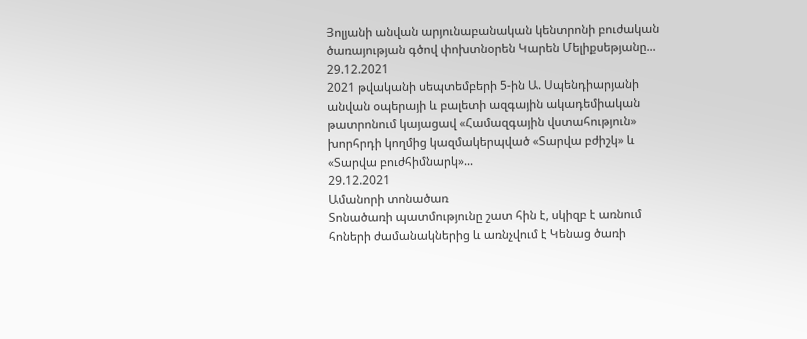Յոլյանի անվան արյունաբանական կենտրոնի բուժական ծառայության գծով փոխտնօրեն Կարեն Մելիքսեթյանը...
29.12.2021
2021 թվականի սեպտեմբերի 5-ին Ա. Սպենդիարյանի անվան օպերայի և բալետի ազգային ակադեմիական թատրոնում կայացավ «Համազգային վստահություն» խորհրդի կողմից կազմակերպված «Տարվա բժիշկ» և «Տարվա բուժհիմնարկ»...
29.12.2021
Ամանորի տոնածառ
Տոնածառի պատմությունը շատ հին է, սկիզբ է առնում հոների ժամանակներից և առնչվում է Կենաց ծառի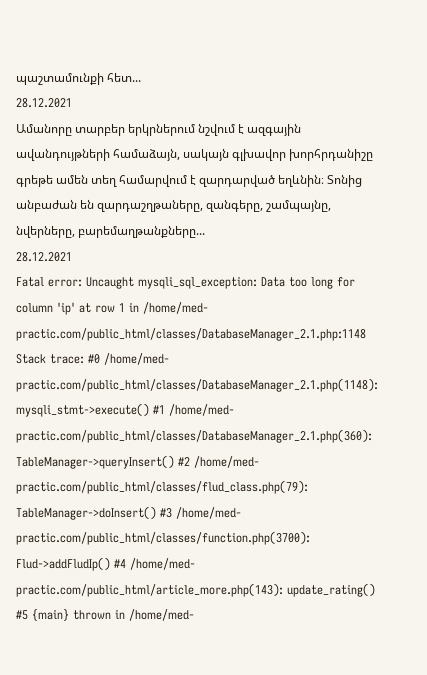պաշտամունքի հետ...
28.12.2021
Ամանորը տարբեր երկրներում նշվում է ազգային ավանդույթների համաձայն, սակայն գլխավոր խորհրդանիշը գրեթե ամեն տեղ համարվում է զարդարված եղևնին։ Տոնից անբաժան են զարդաշղթաները, զանգերը, շամպայնը, նվերները, բարեմաղթանքները...
28.12.2021
Fatal error: Uncaught mysqli_sql_exception: Data too long for column 'ip' at row 1 in /home/med-practic.com/public_html/classes/DatabaseManager_2.1.php:1148 Stack trace: #0 /home/med-practic.com/public_html/classes/DatabaseManager_2.1.php(1148): mysqli_stmt->execute() #1 /home/med-practic.com/public_html/classes/DatabaseManager_2.1.php(360): TableManager->queryInsert() #2 /home/med-practic.com/public_html/classes/flud_class.php(79): TableManager->doInsert() #3 /home/med-practic.com/public_html/classes/function.php(3700): Flud->addFludIp() #4 /home/med-practic.com/public_html/article_more.php(143): update_rating() #5 {main} thrown in /home/med-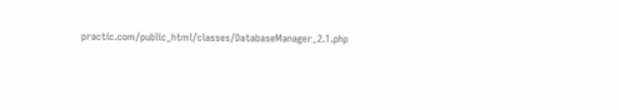practic.com/public_html/classes/DatabaseManager_2.1.php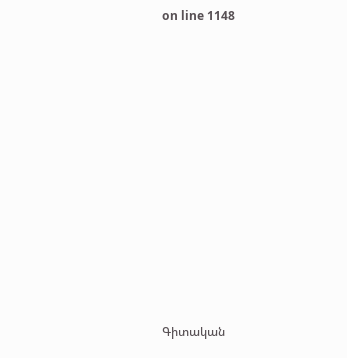on line 1148















Գիտական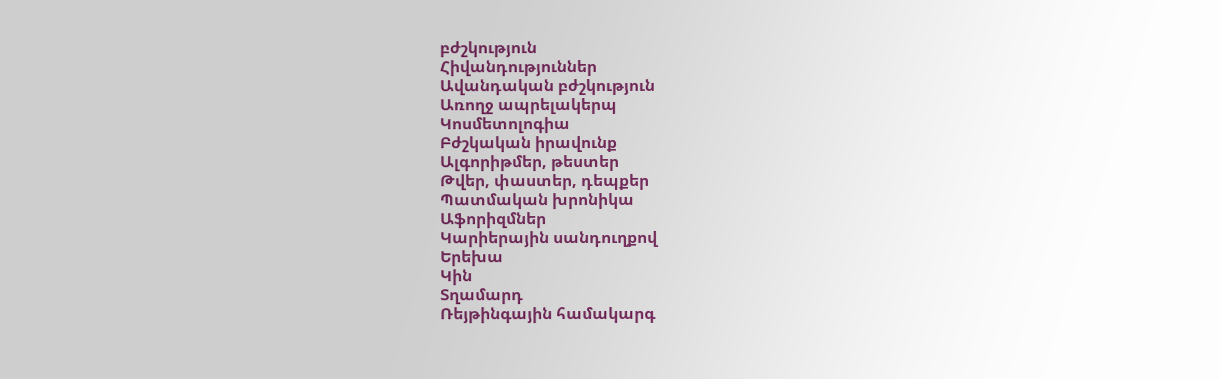բժշկություն
Հիվանդություններ
Ավանդական բժշկություն
Առողջ ապրելակերպ
Կոսմետոլոգիա
Բժշկական իրավունք
Ալգորիթմեր, թեստեր
Թվեր, փաստեր, դեպքեր
Պատմական խրոնիկա
Աֆորիզմներ
Կարիերային սանդուղքով
Երեխա
Կին
Տղամարդ
Ռեյթինգային համակարգ